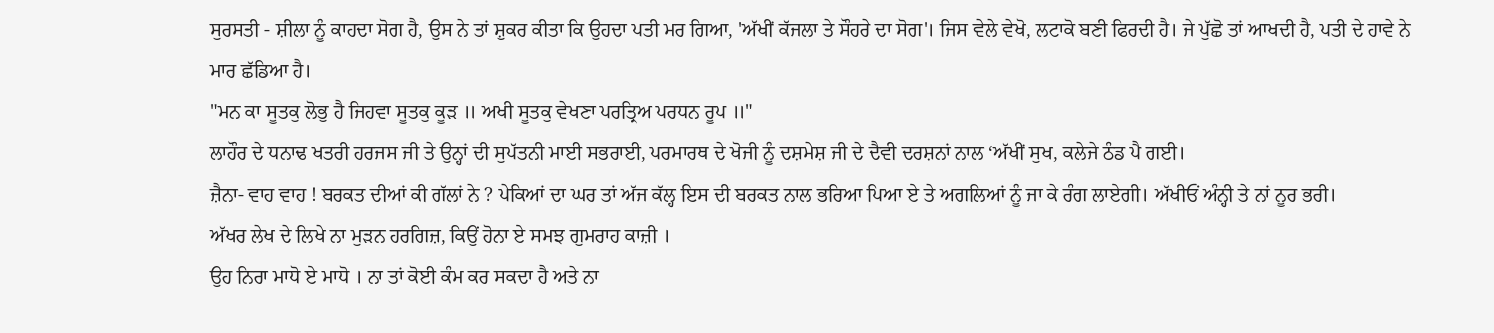ਸੁਰਸਤੀ - ਸ਼ੀਲਾ ਨੂੰ ਕਾਹਦਾ ਸੋਗ ਹੈ, ਉਸ ਨੇ ਤਾਂ ਸ਼ੁਕਰ ਕੀਤਾ ਕਿ ਉਹਦਾ ਪਤੀ ਮਰ ਗਿਆ, 'ਅੱਖੀਂ ਕੱਜਲਾ ਤੇ ਸੌਹਰੇ ਦਾ ਸੋਗ'। ਜਿਸ ਵੇਲੇ ਵੇਖੋ, ਲਟਾਕੋ ਬਣੀ ਫਿਰਦੀ ਹੈ। ਜੇ ਪੁੱਛੋ ਤਾਂ ਆਖਦੀ ਹੈ, ਪਤੀ ਦੇ ਹਾਵੇ ਨੇ ਮਾਰ ਛੱਡਿਆ ਹੈ।
"ਮਨ ਕਾ ਸੂਤਕੁ ਲੋਭੁ ਹੈ ਜਿਹਵਾ ਸੂਤਕੁ ਕੂੜ ॥ ਅਖੀ ਸੂਤਕੁ ਵੇਖਣਾ ਪਰਤ੍ਰਿਅ ਪਰਧਨ ਰੂਪ ॥"
ਲਾਹੌਰ ਦੇ ਧਨਾਢ ਖਤਰੀ ਹਰਜਸ ਜੀ ਤੇ ਉਨ੍ਹਾਂ ਦੀ ਸੁਪੱਤਨੀ ਮਾਈ ਸਭਰਾਈ, ਪਰਮਾਰਥ ਦੇ ਖੋਜੀ ਨੂੰ ਦਸ਼ਮੇਸ਼ ਜੀ ਦੇ ਦੈਵੀ ਦਰਸ਼ਨਾਂ ਨਾਲ ‘ਅੱਖੀਂ ਸੁਖ, ਕਲੇਜੇ ਠੰਡ ਪੈ ਗਈ।
ਜ਼ੈਨਾ- ਵਾਹ ਵਾਹ ! ਬਰਕਤ ਦੀਆਂ ਕੀ ਗੱਲਾਂ ਨੇ ? ਪੇਕਿਆਂ ਦਾ ਘਰ ਤਾਂ ਅੱਜ ਕੱਲ੍ਹ ਇਸ ਦੀ ਬਰਕਤ ਨਾਲ ਭਰਿਆ ਪਿਆ ਏ ਤੇ ਅਗਲਿਆਂ ਨੂੰ ਜਾ ਕੇ ਰੰਗ ਲਾਏਗੀ। ਅੱਖੀਓਂ ਅੰਨ੍ਹੀ ਤੇ ਨਾਂ ਨੂਰ ਭਰੀ।
ਅੱਖਰ ਲੇਖ ਦੇ ਲਿਖੇ ਨਾ ਮੁੜਨ ਹਰਗਿਜ਼, ਕਿਉਂ ਹੋਨਾ ਏ ਸਮਝ ਗੁਮਰਾਹ ਕਾਜ਼ੀ ।
ਉਹ ਨਿਰਾ ਮਾਧੋ ਏ ਮਾਧੋ । ਨਾ ਤਾਂ ਕੋਈ ਕੰਮ ਕਰ ਸਕਦਾ ਹੈ ਅਤੇ ਨਾ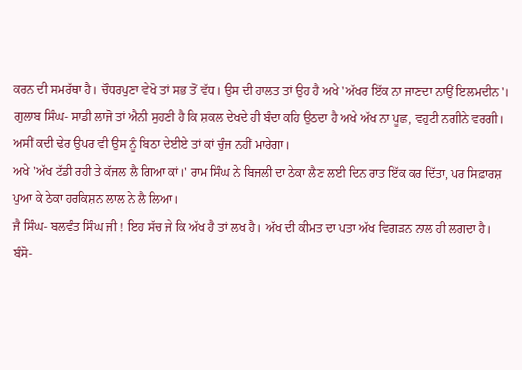ਕਰਨ ਦੀ ਸਮਰੱਥਾ ਹੈ। ਚੌਧਰਪੁਣਾ ਵੇਖੋ ਤਾਂ ਸਭ ਤੋਂ ਵੱਧ। ਉਸ ਦੀ ਹਾਲਤ ਤਾਂ ਉਹ ਹੈ ਅਖੇ 'ਅੱਖਰ ਇੱਕ ਨਾ ਜਾਣਦਾ ਨਾਉਂ ਇਲਮਦੀਨ'।
ਗੁਲਾਬ ਸਿੰਘ- ਸਾਡੀ ਲਾਜੋ ਤਾਂ ਐਨੀ ਸੁਹਣੀ ਹੈ ਕਿ ਸ਼ਕਲ ਦੇਖਦੇ ਹੀ ਬੰਦਾ ਕਹਿ ਉਠਦਾ ਹੈ ਅਖੇ ਅੱਖ ਨਾ ਪੂਛ, ਵਹੁਟੀ ਨਗੀਨੇ ਵਰਗੀ। ਅਸੀਂ ਕਦੀ ਢੇਰ ਉਪਰ ਵੀ ਉਸ ਨੂੰ ਬਿਠਾ ਦੇਈਏ ਤਾਂ ਕਾਂ ਚੁੰਜ ਨਹੀਂ ਮਾਰੇਗਾ।
ਅਖੇ 'ਅੱਖ ਟੱਡੀ ਰਹੀ ਤੇ ਕੱਜਲ ਲੈ ਗਿਆ ਕਾਂ।' ਰਾਮ ਸਿੰਘ ਨੇ ਬਿਜਲੀ ਦਾ ਠੇਕਾ ਲੈਣ ਲਈ ਦਿਨ ਰਾਤ ਇੱਕ ਕਰ ਦਿੱਤਾ, ਪਰ ਸਿਫ਼ਾਰਸ਼ ਪੁਆ ਕੇ ਠੇਕਾ ਹਰਕਿਸ਼ਨ ਲਾਲ ਨੇ ਲੈ ਲਿਆ।
ਜੈ ਸਿੰਘ- ਬਲਵੰਤ ਸਿੰਘ ਜੀ ! ਇਹ ਸੱਚ ਜੇ ਕਿ ਅੱਖ ਹੈ ਤਾਂ ਲਖ ਹੈ। ਅੱਖ ਦੀ ਕੀਮਤ ਦਾ ਪਤਾ ਅੱਖ ਵਿਗੜਨ ਨਾਲ ਹੀ ਲਗਦਾ ਹੈ।
ਬੰਸੋ-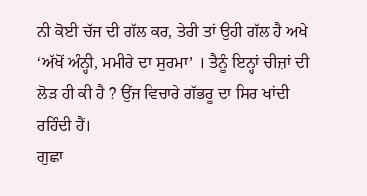ਨੀ ਕੋਈ ਚੱਜ ਦੀ ਗੱਲ ਕਰ, ਤੇਰੀ ਤਾਂ ਉਹੀ ਗੱਲ ਹੈ ਅਖੇ ‘ਅੱਖੋਂ ਅੰਨ੍ਹੀ, ਮਮੀਰੇ ਦਾ ਸੁਰਮਾ’ । ਤੈਨੂੰ ਇਨ੍ਹਾਂ ਚੀਜ਼ਾਂ ਦੀ ਲੋੜ ਹੀ ਕੀ ਹੈ ? ਉਂਜ ਵਿਚਾਰੇ ਗੱਭਰੂ ਦਾ ਸਿਰ ਖਾਂਦੀ ਰਹਿੰਦੀ ਹੈਂ।
ਗੁਛਾ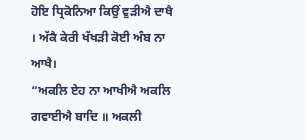ਹੋਇ ਧ੍ਰਿਕੋਨਿਆ ਕਿਉਂ ਵੁੜੀਐ ਦਾਖੈ । ਅੱਕੈ ਕੇਰੀ ਖੱਖੜੀ ਕੋਈ ਅੰਬ ਨਾ ਆਖੈ।
“ਅਕਲਿ ਏਹ ਨਾ ਆਖੀਐ ਅਕਲਿ ਗਵਾਈਐ ਬਾਦਿ ॥ ਅਕਲੀ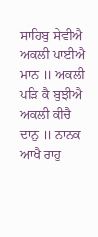ਸਾਹਿਬੁ ਸੇਵੀਐ ਅਕਲੀ ਪਾਈਐ ਮਾਨ ॥ ਅਕਲੀ ਪੜਿ ਕੈ ਬੁਝੀਐ ਅਕਲੀ ਕੀਚੈ ਦਾਨੁ ॥ ਨਾਨਕ ਆਖੈ ਰਾਹੁ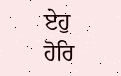ਏਹੁ ਹੋਰਿ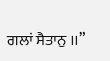ਗਲਾਂ ਸੈਤਾਨੁ ।।”